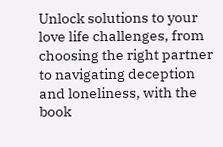Unlock solutions to your love life challenges, from choosing the right partner to navigating deception and loneliness, with the book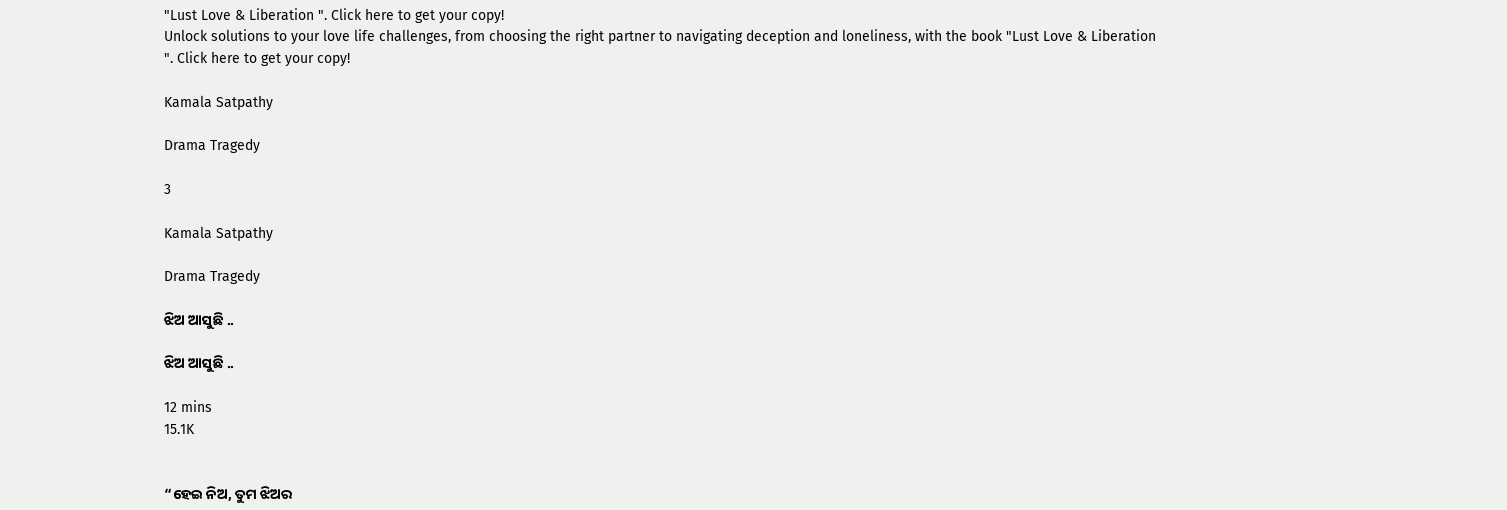"Lust Love & Liberation ". Click here to get your copy!
Unlock solutions to your love life challenges, from choosing the right partner to navigating deception and loneliness, with the book "Lust Love & Liberation ". Click here to get your copy!

Kamala Satpathy

Drama Tragedy

3

Kamala Satpathy

Drama Tragedy

ଝିଅ ଆସୁଛି ..

ଝିଅ ଆସୁଛି ..

12 mins
15.1K


“ହେଇ ନିଅ, ତୁମ ଝିଅର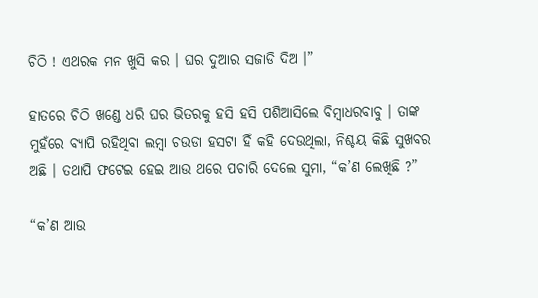ଚିଠି ! ଏଥରକ ମନ ଖୁସି କର । ଘର ଦୁଆର ସଜାଡି ଦିଅ ।”

ହାତରେ ଚିଠି ଖଣ୍ଡେ ଧରି ଘର ଭିତରକୁ ହସି ହସି ପଶିଆସିଲେ ବିମ୍ବାଧରବାବୁ । ତାଙ୍କ ମୁହଁରେ ବ୍ୟାପି ରହିଥିବା ଲମ୍ବା ଚଉଡା ହସଟା ହିଁ କହି ଦେଉଥିଲା, ନିଶ୍ଚୟ କିଛି ସୁଖବର ଅଛି । ତଥାପି ଫଟେଇ ହେଇ ଆଉ ଥରେ ପଚାରି ଦେଲେ ସୁମା, “କ’ଣ ଲେଖିଛି ?”

“କ’ଣ ଆଉ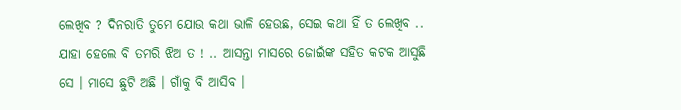ଲେଖିବ ? ଦିନରାତି ତୁମେ ଯୋଉ କଥା ଭାଳି ହେଉଛ, ସେଇ କଥା ହିଁ ତ ଲେଖିବ .. ଯାହା ହେଲେ ବି ତମରି ଝିଅ ତ ! .. ଆସନ୍ତା ମାସରେ ଜୋଇଁଙ୍କ ସହିତ କଟକ ଆସୁଛି ସେ । ମାସେ ଛୁଟି ଅଛି । ଗାଁକୁ ବି ଆସିବ ।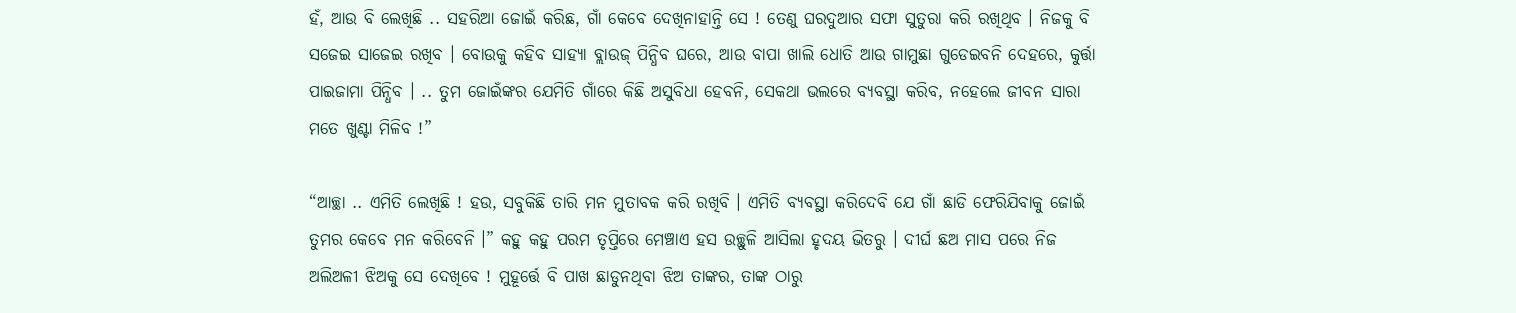ହଁ, ଆଉ ବି ଲେଖିଛି .. ସହରିଆ ଜୋଇଁ କରିଛ, ଗାଁ କେବେ ଦେଖିନାହାନ୍ତି ସେ ! ତେଣୁ ଘରଦୁଆର ସଫା ସୁତୁରା କରି ରଖିଥିବ । ନିଜକୁ ବି ସଜେଇ ସାଜେଇ ରଖିବ । ବୋଉକୁ କହିବ ସାହ୍ୟା ବ୍ଲାଉଜ୍ ପିନ୍ଧିବ ଘରେ, ଆଉ ବାପା ଖାଲି ଧୋତି ଆଉ ଗାମୁଛା ଗୁଡେଇବନି ଦେହରେ, କୁର୍ତ୍ତା ପାଇଜାମା ପିନ୍ଧିବ । .. ତୁମ ଜୋଇଁଙ୍କର ଯେମିତି ଗାଁରେ କିଛି ଅସୁବିଧା ହେବନି, ସେକଥା ଭଲରେ ବ୍ୟବସ୍ଥା କରିବ, ନହେଲେ ଜୀବନ ସାରା ମତେ ଖୁଣ୍ଟା ମିଳିବ !”

“ଆଚ୍ଛା .. ଏମିତି ଲେଖିଛି ! ହଉ, ସବୁକିଛି ତାରି ମନ ମୁତାବକ କରି ରଖିବି । ଏମିତି ବ୍ୟବସ୍ଥା କରିଦେବି ଯେ ଗାଁ ଛାଡି ଫେରିଯିବାକୁ ଜୋଇଁ ତୁମର କେବେ ମନ କରିବେନି ।” କହୁ କହୁ ପରମ ତୃପ୍ତିରେ ମେଞ୍ଚାଏ ହସ ଉଚ୍ଛୁଳି ଆସିଲା ହୃଦୟ ଭିତରୁ । ଦୀର୍ଘ ଛଅ ମାସ ପରେ ନିଜ ଅଲିଅଳୀ ଝିଅକୁ ସେ ଦେଖିବେ ! ମୁହୂର୍ତ୍ତେ ବି ପାଖ ଛାଡୁନଥିବା ଝିଅ ତାଙ୍କର, ତାଙ୍କ ଠାରୁ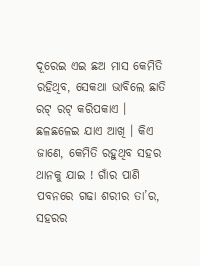ଦୂରେଇ ଏଇ ଛଅ ମାସ କେମିତି ରହିଥିବ, ସେକଥା ଭାବିଲେ ଛାତି ରଟ୍ ରଟ୍ କରିପକାଏ । ଛଳଛଳେଇ ଯାଏ ଆଖି । କିଏ ଜାଣେ, କେମିତି ରହୁଥିବ ସହର ଥାନକୁ ଯାଇ ! ଗାଁର ପାଣି ପବନରେ ଗଢା ଶରୀର ତା’ର, ସହରର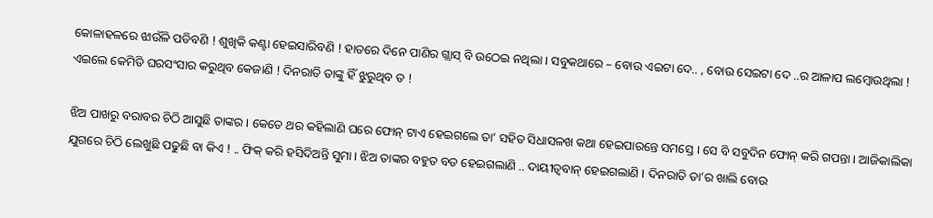କୋଳାହଳରେ ଝାଉଁଳି ପଡିବଣି ! ଶୁଖିକି କଣ୍ଟା ହେଇସାରିବଣି ! ହାତରେ ଦିନେ ପାଣିର ଗ୍ଲାସ୍ ବି ଉଠେଇ ନଥିଲା । ସବୁକଥାରେ – ବୋଉ ଏଇଟା ଦେ.. , ବୋଉ ସେଇଟା ଦେ ..ର ଆଳାପ ଲମ୍ବୋଉଥିଲା ! ଏଇଲେ କେମିତି ଘରସଂସାର କରୁଥିବ କେଜାଣି ! ଦିନରାତି ତାଙ୍କୁ ହିଁ ଝୁରୁଥିବ ତ !

ଝିଅ ପାଖରୁ ବରାବର ଚିଠି ଆସୁଛି ତାଙ୍କର । କେତେ ଥର କହିଲାଣି ଘରେ ଫୋନ୍ ଟାଏ ହେଇଗଲେ ତା’ ସହିତ ସିଧାସଳଖ କଥା ହେଇପାରନ୍ତେ ସମସ୍ତେ । ସେ ବି ସବୁଦିନ ଫୋନ୍ କରି ଗପନ୍ତା । ଆଜିକାଲିକା ଯୁଗରେ ଚିଠି ଲେଖୁଛି ପଢୁଛି ବା କିଏ ! .. ଫିକ୍ କରି ହସିଦିଅନ୍ତି ସୁମା । ଝିଅ ତାଙ୍କର ବହୁତ ବଡ ହେଇଗଲାଣି .. ଦାୟୀତ୍ବବାନ୍ ହେଇଗଲାଣି । ଦିନରାତି ତା’ର ଖାଲି ବୋଉ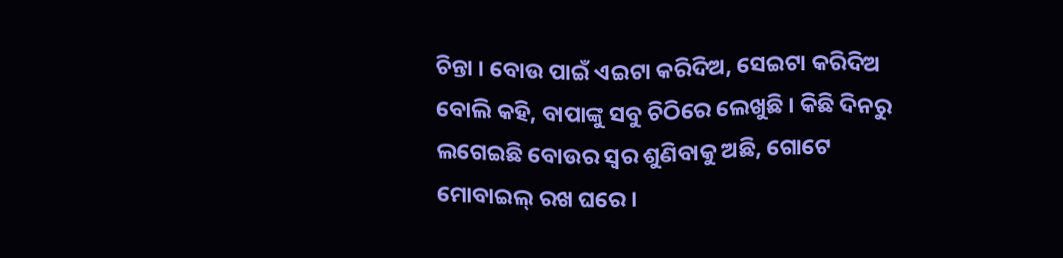ଚିନ୍ତା । ବୋଉ ପାଇଁ ଏଇଟା କରିଦିଅ, ସେଇଟା କରିଦିଅ ବୋଲି କହି, ବାପାଙ୍କୁ ସବୁ ଚିଠିରେ ଲେଖୁଛି । କିଛି ଦିନରୁ ଲଗେଇଛି ବୋଉର ସ୍ଵର ଶୁଣିବାକୁ ଅଛି, ଗୋଟେ ମୋବାଇଲ୍ ରଖ ଘରେ ।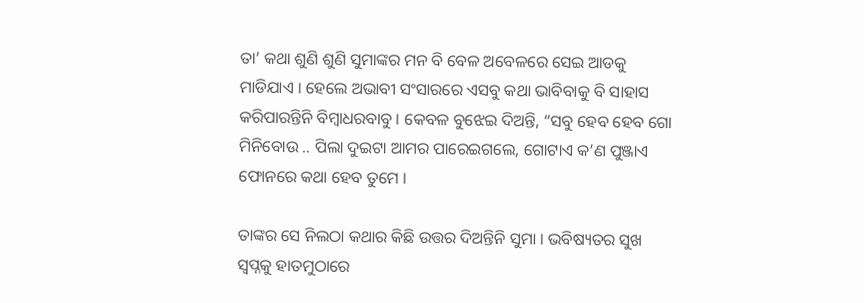ତା’ କଥା ଶୁଣି ଶୁଣି ସୁମାଙ୍କର ମନ ବି ବେଳ ଅବେଳରେ ସେଇ ଆଡକୁ ମାଡିଯାଏ । ହେଲେ ଅଭାବୀ ସଂସାରରେ ଏସବୁ କଥା ଭାବିବାକୁ ବି ସାହାସ କରିପାରନ୍ତିନି ବିମ୍ବାଧରବାବୁ । କେବଳ ବୁଝେଇ ଦିଅନ୍ତି, “ସବୁ ହେବ ହେବ ଗୋ ମିନିବୋଉ .. ପିଲା ଦୁଇଟା ଆମର ପାରେଇଗଲେ, ଗୋଟାଏ କ’ଣ ପୁଞ୍ଜାଏ ଫୋନରେ କଥା ହେବ ତୁମେ ।

ତାଙ୍କର ସେ ନିଲଠା କଥାର କିଛି ଉତ୍ତର ଦିଅନ୍ତିନି ସୁମା । ଭବିଷ୍ୟତର ସୁଖ ସ୍ବପ୍ନକୁ ହାତମୁଠାରେ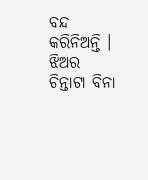ବନ୍ଦ କରିନିଅନ୍ତି । ଝିଅର ଚିନ୍ତାଟା ବିନା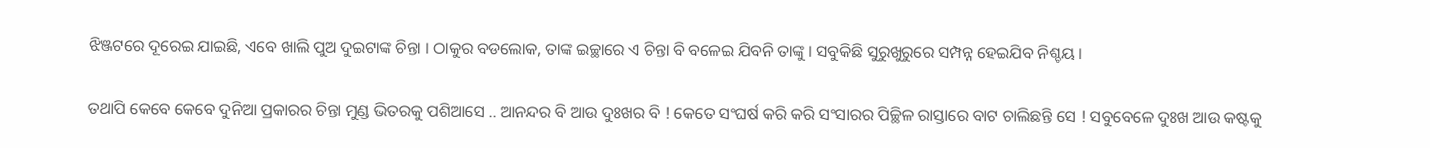ଝିଞ୍ଜଟରେ ଦୂରେଇ ଯାଇଛି, ଏବେ ଖାଲି ପୁଅ ଦୁଇଟାଙ୍କ ଚିନ୍ତା । ଠାକୁର ବଡଲୋକ, ତାଙ୍କ ଇଚ୍ଛାରେ ଏ ଚିନ୍ତା ବି ବଳେଇ ଯିବନି ତାଙ୍କୁ । ସବୁକିଛି ସୁରୁଖୁରୁରେ ସମ୍ପନ୍ନ ହେଇଯିବ ନିଶ୍ଚୟ ।

ତଥାପି କେବେ କେବେ ଦୁନିଆ ପ୍ରକାରର ଚିନ୍ତା ମୁଣ୍ଡ ଭିତରକୁ ପଶିଆସେ .. ଆନନ୍ଦର ବି ଆଉ ଦୁଃଖର ବି ! କେତେ ସଂଘର୍ଷ କରି କରି ସଂସାରର ପିଚ୍ଛିଳ ରାସ୍ତାରେ ବାଟ ଚାଲିଛନ୍ତି ସେ ! ସବୁବେଳେ ଦୁଃଖ ଆଉ କଷ୍ଟକୁ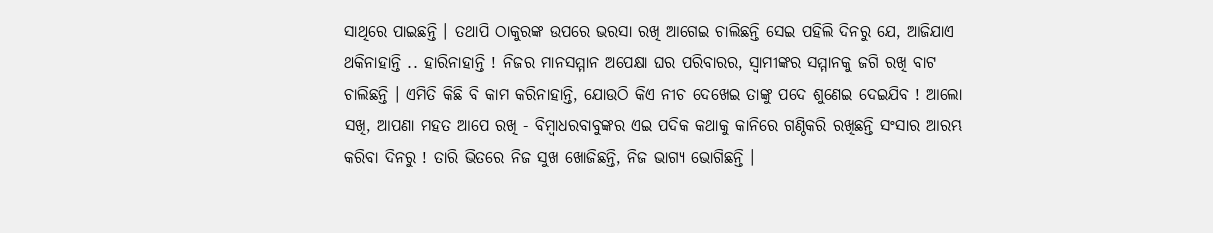ସାଥିରେ ପାଇଛନ୍ତି । ତଥାପି ଠାକୁରଙ୍କ ଉପରେ ଭରସା ରଖି ଆଗେଇ ଚାଲିଛନ୍ତି ସେଇ ପହିଲି ଦିନରୁ ଯେ, ଆଜିଯାଏ ଥକିନାହାନ୍ତି .. ହାରିନାହାନ୍ତି ! ନିଜର ମାନସମ୍ମାନ ଅପେକ୍ଷା ଘର ପରିବାରର, ସ୍ବାମୀଙ୍କର ସମ୍ମାନକୁ ଜଗି ରଖି ବାଟ ଚାଲିଛନ୍ତି । ଏମିତି କିଛି ବି କାମ କରିନାହାନ୍ତି, ଯୋଉଠି କିଏ ନୀଚ ଦେଖେଇ ତାଙ୍କୁ ପଦେ ଶୁଣେଇ ଦେଇଯିବ ! ଆଲୋ ସଖି, ଆପଣା ମହତ ଆପେ ରଖି - ବିମ୍ବାଧରବାବୁଙ୍କର ଏଇ ପଦିକ କଥାକୁ କାନିରେ ଗଣ୍ଠିକରି ରଖିଛନ୍ତି ସଂସାର ଆରମ୍ଭ କରିବା ଦିନରୁ ! ତାରି ଭିତରେ ନିଜ ସୁଖ ଖୋଜିଛନ୍ତି, ନିଜ ଭାଗ୍ୟ ଭୋଗିଛନ୍ତି ।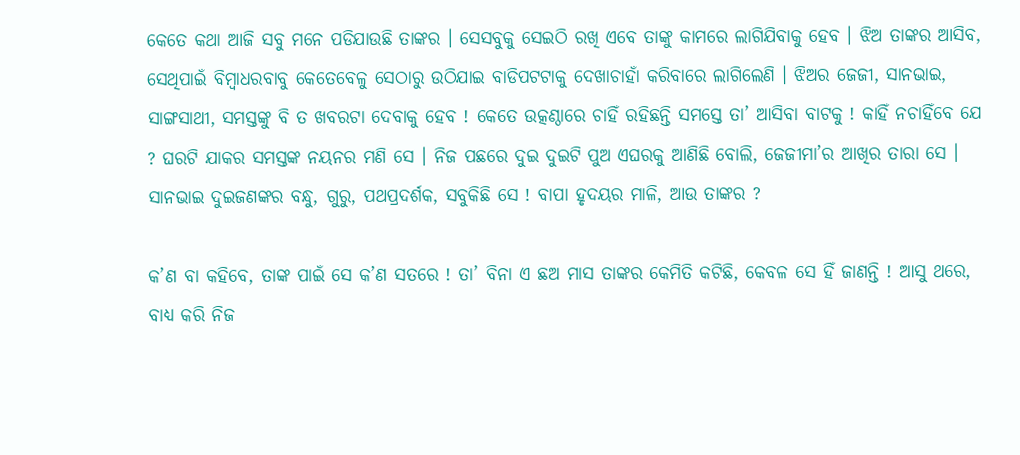କେତେ କଥା ଆଜି ସବୁ ମନେ ପଡିଯାଉଛି ତାଙ୍କର । ସେସବୁକୁ ସେଇଠି ରଖି ଏବେ ତାଙ୍କୁ କାମରେ ଲାଗିଯିବାକୁ ହେବ । ଝିଅ ତାଙ୍କର ଆସିବ, ସେଥିପାଇଁ ବିମ୍ବାଧରବାବୁ କେତେବେଳୁ ସେଠାରୁ ଉଠିଯାଇ ବାଡିପଟଟାକୁ ଦେଖାଚାହାଁ କରିବାରେ ଲାଗିଲେଣି । ଝିଅର ଜେଜୀ, ସାନଭାଇ, ସାଙ୍ଗସାଥୀ, ସମସ୍ତଙ୍କୁ ବି ତ ଖବରଟା ଦେବାକୁ ହେବ ! କେତେ ଉତ୍କଣ୍ଠାରେ ଚାହିଁ ରହିଛନ୍ତି ସମସ୍ତେ ତା’ ଆସିବା ବାଟକୁ ! କାହିଁ ନଚାହିଁବେ ଯେ ? ଘରଟି ଯାକର ସମସ୍ତଙ୍କ ନୟନର ମଣି ସେ । ନିଜ ପଛରେ ଦୁଇ ଦୁଇଟି ପୁଅ ଏଘରକୁ ଆଣିଛି ବୋଲି, ଜେଜୀମା’ର ଆଖିର ତାରା ସେ । ସାନଭାଇ ଦୁଇଜଣଙ୍କର ବନ୍ଧୁ, ଗୁରୁ, ପଥପ୍ରଦର୍ଶକ, ସବୁକିଛି ସେ ! ବାପା ହୃଦୟର ମାଳି, ଆଉ ତାଙ୍କର ?

କ’ଣ ବା କହିବେ, ତାଙ୍କ ପାଇଁ ସେ କ’ଣ ସତରେ ! ତା’ ବିନା ଏ ଛଅ ମାସ ତାଙ୍କର କେମିତି କଟିଛି, କେବଳ ସେ ହିଁ ଜାଣନ୍ତି ! ଆସୁ ଥରେ, ବାଧ୍ୟ କରି ନିଜ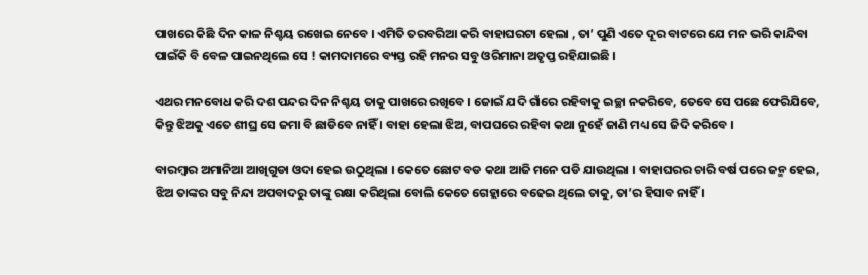ପାଖରେ କିଛି ଦିନ କାଳ ନିଶ୍ଚୟ ରଖେଇ ନେବେ । ଏମିତି ତରବରିଆ କରି ବାହାଘରଟା ହେଲା , ତା’ ପୁଣି ଏତେ ଦୂର ବାଟରେ ଯେ ମନ ଭରି କାନ୍ଦିବା ପାଇଁକି ବି ବେଳ ପାଇନଥିଲେ ସେ ! କାମଦାମରେ ବ୍ୟସ୍ତ ରହି ମନର ସବୁ ଓରିମାନା ଅତୃପ୍ତ ରହିଯାଇଛି ।

ଏଥର ମନବୋଧ କରି ଦଶ ପନ୍ଦର ଦିନ ନିଶ୍ଚୟ ତାକୁ ପାଖରେ ରଖିବେ । ଜୋଇଁ ଯଦି ଗାଁରେ ରହିବାକୁ ଇଚ୍ଛା ନକରିବେ, ତେବେ ସେ ପଛେ ଫେରିଯିବେ, କିନ୍ତୁ ଝିଅକୁ ଏତେ ଶୀଘ୍ର ସେ ଜମା ବି ଛାଡିବେ ନାହିଁ । ବାହା ହେଲା ଝିଅ, ବାପଘରେ ରହିବା କଥା ନୁହେଁ ଜାଣି ମଧ୍ୟ ସେ ଜିଦି କରିବେ ।

ବାରମ୍ବାର ଅମାନିଆ ଆଖିଗୁଡା ଓଦା ହେଇ ଉଠୁଥିଲା । କେତେ ଛୋଟ ବଡ କଥା ଆଜି ମନେ ପଡି ଯାଉଥିଲା । ବାହାଘରର ଚାରି ବର୍ଷ ପରେ ଜନ୍ମ ହେଇ, ଝିଅ ତାଙ୍କର ସବୁ ନିନ୍ଦା ଅପବାଦରୁ ତାଙ୍କୁ ରକ୍ଷା କରିଥିଲା ବୋଲି କେତେ ଗେହ୍ଲାରେ ବଢେଇ ଥିଲେ ତାକୁ, ତା’ର ହିସାବ ନାହିଁ ।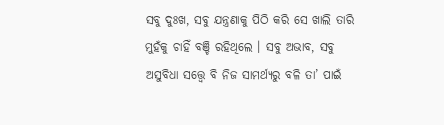ସବୁ ଦୁଃଖ, ସବୁ ଯନ୍ତ୍ରଣାକୁ ପିଠି କରି ସେ ଖାଲି ତାରି ମୁହଁକୁ ଚାହିଁ ବଞ୍ଚି ରହିଥିଲେ । ସବୁ ଅଭାବ, ସବୁ ଅସୁବିଧା ସତ୍ତ୍ବେ ବି ନିଜ ସାମର୍ଥ୍ୟରୁ ବଳି ତା’ ପାଇଁ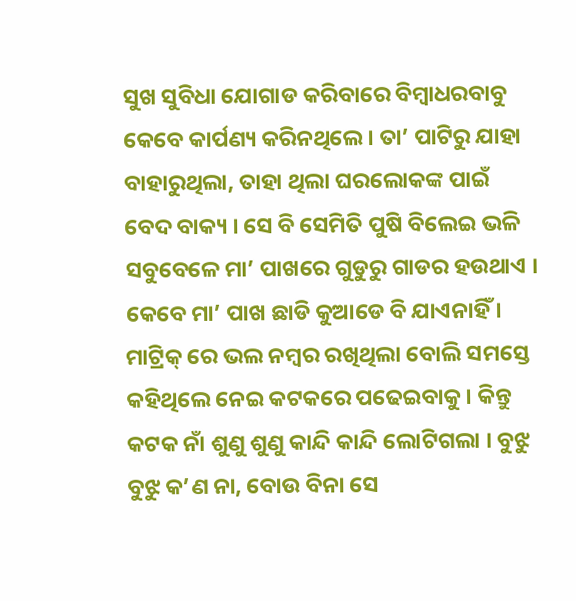ସୁଖ ସୁବିଧା ଯୋଗାଡ କରିବାରେ ବିମ୍ବାଧରବାବୁ କେବେ କାର୍ପଣ୍ୟ କରିନଥିଲେ । ତା’ ପାଟିରୁ ଯାହା ବାହାରୁଥିଲା, ତାହା ଥିଲା ଘରଲୋକଙ୍କ ପାଇଁ ବେଦ ବାକ୍ୟ । ସେ ବି ସେମିତି ପୁଷି ବିଲେଇ ଭଳି ସବୁବେଳେ ମା’ ପାଖରେ ଗୁଡୁରୁ ଗାଡର ହଉଥାଏ । କେବେ ମା’ ପାଖ ଛାଡି କୁଆଡେ ବି ଯାଏନାହିଁ । ମାଟ୍ରିକ୍ ରେ ଭଲ ନମ୍ବର ରଖିଥିଲା ବୋଲି ସମସ୍ତେ କହିଥିଲେ ନେଇ କଟକରେ ପଢେଇବାକୁ। କିନ୍ତୁ କଟକ ନାଁ ଶୁଣୁ ଶୁଣୁ କାନ୍ଦି କାନ୍ଦି ଲୋଟିଗଲା । ବୁଝୁ ବୁଝୁ କ’ଣ ନା, ବୋଉ ବିନା ସେ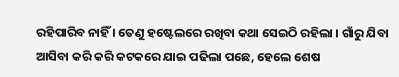ରହିପାରିବ ନାହିଁ । ତେଣୁ ହଷ୍ଟେଲରେ ରଖିବା କଥା ସେଇଠି ରହିଲା । ଗାଁରୁ ଯିବା ଆସିବା କରି କରି କଟକରେ ଯାଇ ପଢିଲା ପଛେ, ହେଲେ ଶେଷ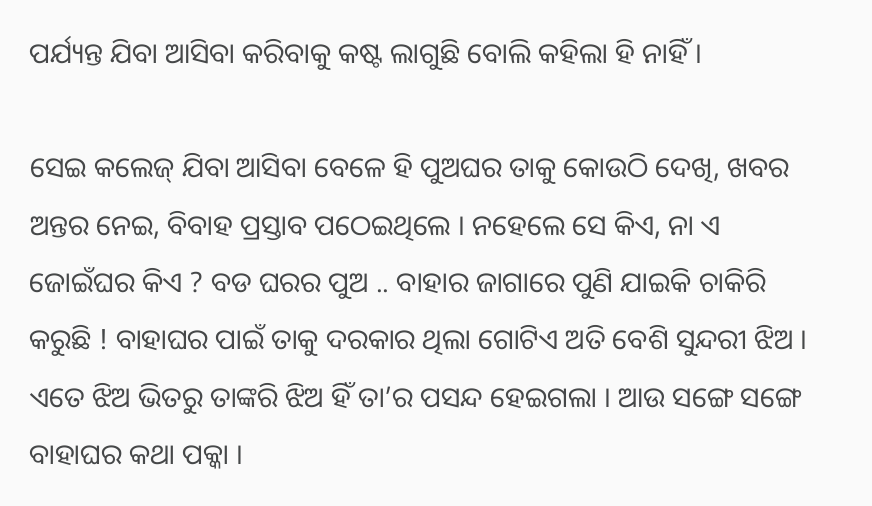ପର୍ଯ୍ୟନ୍ତ ଯିବା ଆସିବା କରିବାକୁ କଷ୍ଟ ଲାଗୁଛି ବୋଲି କହିଲା ହି ନାହିଁ ।

ସେଇ କଲେଜ୍ ଯିବା ଆସିବା ବେଳେ ହି ପୁଅଘର ତାକୁ କୋଉଠି ଦେଖି, ଖବର ଅନ୍ତର ନେଇ, ବିବାହ ପ୍ରସ୍ତାବ ପଠେଇଥିଲେ । ନହେଲେ ସେ କିଏ, ନା ଏ ଜୋଇଁଘର କିଏ ? ବଡ ଘରର ପୁଅ .. ବାହାର ଜାଗାରେ ପୁଣି ଯାଇକି ଚାକିରି କରୁଛି ! ବାହାଘର ପାଇଁ ତାକୁ ଦରକାର ଥିଲା ଗୋଟିଏ ଅତି ବେଶି ସୁନ୍ଦରୀ ଝିଅ । ଏତେ ଝିଅ ଭିତରୁ ତାଙ୍କରି ଝିଅ ହିଁ ତା’ର ପସନ୍ଦ ହେଇଗଲା । ଆଉ ସଙ୍ଗେ ସଙ୍ଗେ ବାହାଘର କଥା ପକ୍କା ।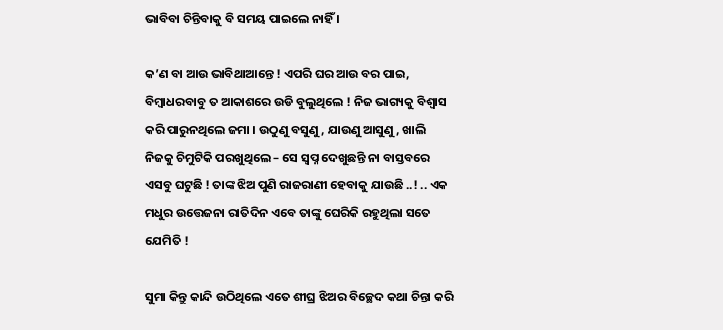ଭାବିବା ଚିନ୍ତିବାକୁ ବି ସମୟ ପାଇଲେ ନାହିଁ ।

କ’ଣ ବା ଆଉ ଭାବିଥାଆନ୍ତେ ! ଏପରି ଘର ଆଉ ବର ପାଇ, ବିମ୍ବାଧରବାବୁ ତ ଆକାଶରେ ଉଡି ବୁଲୁଥିଲେ ! ନିଜ ଭାଗ୍ୟକୁ ବିଶ୍ବାସ କରି ପାରୁନଥିଲେ ଜମା । ଉଠୁଣୁ ବସୁଣୁ, ଯାଉଣୁ ଆସୁଣୁ, ଖାଲି ନିଜକୁ ଚିମୁଟିକି ପରଖୁଥିଲେ – ସେ ସ୍ବପ୍ନ ଦେଖୁଛନ୍ତି ନା ବାସ୍ତବରେ ଏସବୁ ଘଟୁଛି ! ତାଙ୍କ ଝିଅ ପୁଣି ରାଜରାଣୀ ହେବାକୁ ଯାଉଛି ..! .. ଏକ ମଧୁର ଉତ୍ତେଜନା ରାତିଦିନ ଏବେ ତାଙ୍କୁ ଘେରିକି ରହୁଥିଲା ସତେ ଯେମିତି !

ସୁମା କିନ୍ତୁ କାନ୍ଦି ଉଠିଥିଲେ ଏତେ ଶୀଘ୍ର ଝିଅର ବିଚ୍ଛେଦ କଥା ଚିନ୍ତା କରି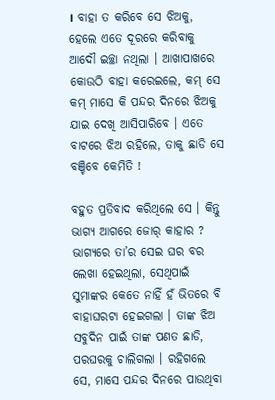। ବାହା ତ କରିବେ ସେ ଝିଅକୁ, ହେଲେ ଏତେ ଦୂରରେ କରିବାକୁ ଆଦୌ ଇଚ୍ଛା ନଥିଲା । ଆଖାପାଖରେ କୋଉଠି ବାହା କରେଇଲେ, କମ୍ ସେ କମ୍ ମାସେ କି ପନ୍ଦର ଦିନରେ ଝିଅକୁ ଯାଇ ଦେଖି ଆସିପାରିବେ । ଏତେ ବାଟରେ ଝିଅ ରହିଲେ, ତାକୁ ଛାଡି ସେ ବଞ୍ଚିବେ କେମିତି !

ବହୁତ ପ୍ରତିବାଦ କରିଥିଲେ ସେ । କିନ୍ତୁ ଭାଗ୍ୟ ଆଗରେ ଜୋର୍ କାହାର ? ଭାଗ୍ୟରେ ତା’ର ସେଇ ଘର ବର ଲେଖା ହେଇଥିଲା, ସେଥିପାଇଁ ସୁମାଙ୍କର କେତେ ନାହିଁ ହଁ ଭିତରେ ବି ବାହାଘରଟା ହେଇଗଲା । ତାଙ୍କ ଝିଅ ସବୁଦିନ ପାଇଁ ତାଙ୍କ ପଣତ ଛାଡି, ପରଘରକୁ ଚାଲିଗଲା । ରହିଗଲେ ସେ, ମାସେ ପନ୍ଦର ଦିନରେ ପାଉଥିବା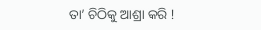ତା’ ଚିଠିକୁ ଆଶ୍ରା କରି !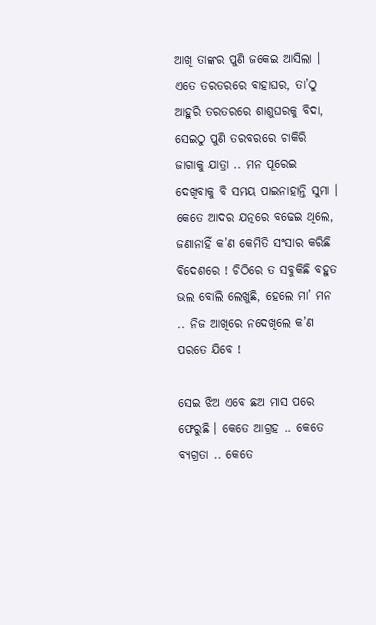ଆଖି ତାଙ୍କର ପୁଣି ଜକେଇ ଆସିଲା । ଏତେ ତରତରରେ ବାହାଘର, ତା’ଠୁ ଆହୁରି ତରତରରେ ଶାଶୁଘରକୁ ବିଦା, ସେଇଠୁ ପୁଣି ତରବରରେ ଚାକିରି ଜାଗାକୁ ଯାତ୍ରା .. ମନ ପୂରେଇ ଦେଖିବାକୁ ବି ସମୟ ପାଇନାହାନ୍ତି ସୁମା । କେତେ ଆଦର ଯତ୍ନରେ ବଢେଇ ଥିଲେ, ଜଣାନାହିଁ କ’ଣ କେମିତି ସଂସାର କରିଛି ବିଦେଶରେ ! ଚିଠିରେ ତ ସବୁକିଛି ବହୁତ ଭଲ ବୋଲି ଲେଖୁଛି, ହେଲେ ମା’ ମନ .. ନିଜ ଆଖିରେ ନଦେଖିଲେ କ’ଣ ପରତେ ଯିବେ !

ସେଇ ଝିଅ ଏବେ ଛଅ ମାସ ପରେ ଫେରୁଛି । କେତେ ଆଗ୍ରହ .. କେତେ ବ୍ୟଗ୍ରତା .. କେତେ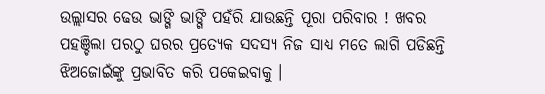ଉଲ୍ଲାସର ଢେଉ ଭାଙ୍ଗି ଭାଙ୍ଗି ପହଁରି ଯାଉଛନ୍ତି ପୂରା ପରିବାର ! ଖବର ପହଞ୍ଚିଲା ପରଠୁ ଘରର ପ୍ରତ୍ୟେକ ସଦସ୍ୟ ନିଜ ସାଧ୍ୟ ମତେ ଲାଗି ପଡିଛନ୍ତି ଝିଅଜୋଇଁଙ୍କୁ ପ୍ରଭାବିତ କରି ପକେଇବାକୁ ।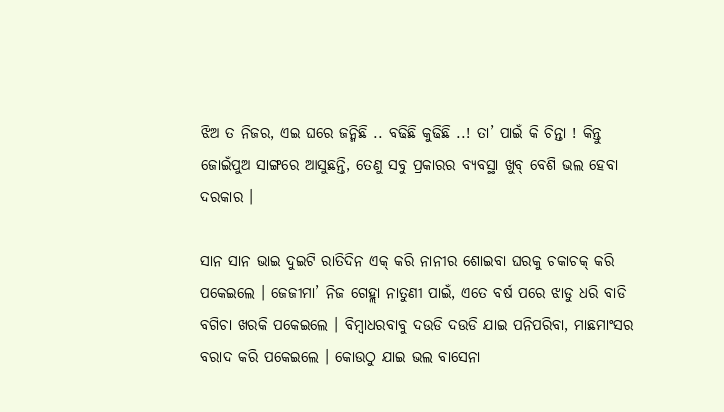ଝିଅ ତ ନିଜର, ଏଇ ଘରେ ଜନ୍ମିଛି .. ବଢିଛି କୁଢିଛି ..! ତା’ ପାଇଁ କି ଚିନ୍ତା ! କିନ୍ତୁ ଜୋଇଁପୁଅ ସାଙ୍ଗରେ ଆସୁଛନ୍ତି, ତେଣୁ ସବୁ ପ୍ରକାରର ବ୍ୟବସ୍ଥା ଖୁବ୍ ବେଶି ଭଲ ହେବା ଦରକାର ।

ସାନ ସାନ ଭାଇ ଦୁଇଟି ରାତିଦିନ ଏକ୍ କରି ନାନୀର ଶୋଇବା ଘରକୁ ଚକାଚକ୍ କରି ପକେଇଲେ । ଜେଜୀମା’ ନିଜ ଗେହ୍ଲା ନାତୁଣୀ ପାଇଁ, ଏତେ ବର୍ଷ ପରେ ଝାଡୁ ଧରି ବାଡି ବଗିଚା ଖରକି ପକେଇଲେ । ବିମ୍ବାଧରବାବୁ ଦଉଡି ଦଉଡି ଯାଇ ପନିପରିବା, ମାଛମାଂସର ବରାଦ କରି ପକେଇଲେ । କୋଉଠୁ ଯାଇ ଭଲ ବାସେନା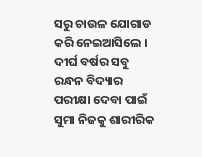ସରୁ ଚାଉଳ ଯୋଗାଡ କରି ନେଇଆସିଲେ । ଦୀର୍ଘ ବର୍ଷର ସବୁ ରନ୍ଧନ ବିଦ୍ୟାର ପରୀକ୍ଷା ଦେବା ପାଇଁ ସୁମା ନିଜକୁ ଶାରୀରିକ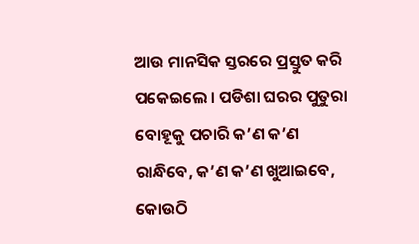ଆଉ ମାନସିକ ସ୍ତରରେ ପ୍ରସ୍ତୁତ କରି ପକେଇଲେ । ପଡିଶା ଘରର ପୁତୁରା ବୋହୂକୁ ପଚାରି କ’ଣ କ’ଣ ରାନ୍ଧିବେ, କ’ଣ କ’ଣ ଖୁଆଇବେ, କୋଉଠି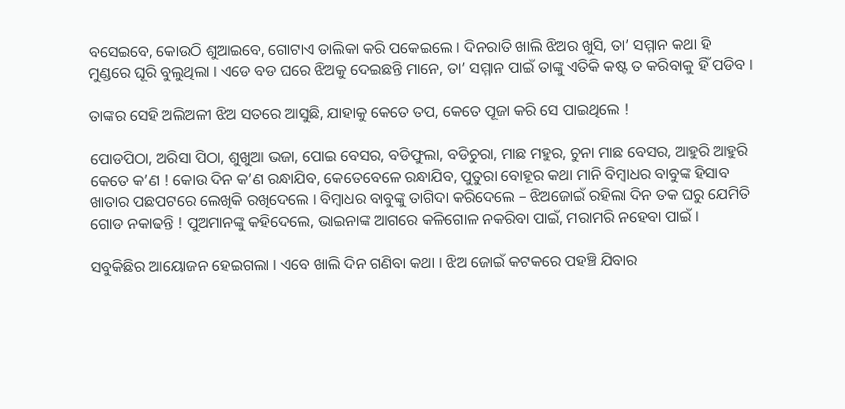ବସେଇବେ, କୋଉଠି ଶୁଆଇବେ, ଗୋଟାଏ ତାଲିକା କରି ପକେଇଲେ । ଦିନରାତି ଖାଲି ଝିଅର ଖୁସି, ତା’ ସମ୍ମାନ କଥା ହି ମୁଣ୍ଡରେ ଘୂରି ବୁଲୁଥିଲା । ଏଡେ ବଡ ଘରେ ଝିଅକୁ ଦେଇଛନ୍ତି ମାନେ, ତା’ ସମ୍ମାନ ପାଇଁ ତାଙ୍କୁ ଏତିକି କଷ୍ଟ ତ କରିବାକୁ ହିଁ ପଡିବ ।

ତାଙ୍କର ସେହି ଅଲିଅଳୀ ଝିଅ ସତରେ ଆସୁଛି, ଯାହାକୁ କେତେ ତପ, କେତେ ପୂଜା କରି ସେ ପାଇଥିଲେ !

ପୋଡପିଠା, ଅରିସା ପିଠା, ଶୁଖୁଆ ଭଜା, ପୋଇ ବେସର, ବଡିଫୁଲା, ବଡିଚୁରା, ମାଛ ମହୁର, ଚୁନା ମାଛ ବେସର, ଆହୁରି ଆହୁରି କେତେ କ’ଣ ! କୋଉ ଦିନ କ’ଣ ରନ୍ଧାଯିବ, କେତେବେଳେ ରନ୍ଧାଯିବ, ପୁତୁରା ବୋହୂର କଥା ମାନି ବିମ୍ବାଧର ବାବୁଙ୍କ ହିସାବ ଖାତାର ପଛପଟରେ ଲେଖିକି ରଖିଦେଲେ । ବିମ୍ବାଧର ବାବୁଙ୍କୁ ତାଗିଦା କରିଦେଲେ – ଝିଅଜୋଇଁ ରହିଲା ଦିନ ତକ ଘରୁ ଯେମିତି ଗୋଡ ନକାଢନ୍ତି ! ପୁଅମାନଙ୍କୁ କହିଦେଲେ, ଭାଇନାଙ୍କ ଆଗରେ କଳିଗୋଳ ନକରିବା ପାଇଁ, ମରାମରି ନହେବା ପାଇଁ ।

ସବୁକିଛିର ଆୟୋଜନ ହେଇଗଲା । ଏବେ ଖାଲି ଦିନ ଗଣିବା କଥା । ଝିଅ ଜୋଇଁ କଟକରେ ପହଞ୍ଚି ଯିବାର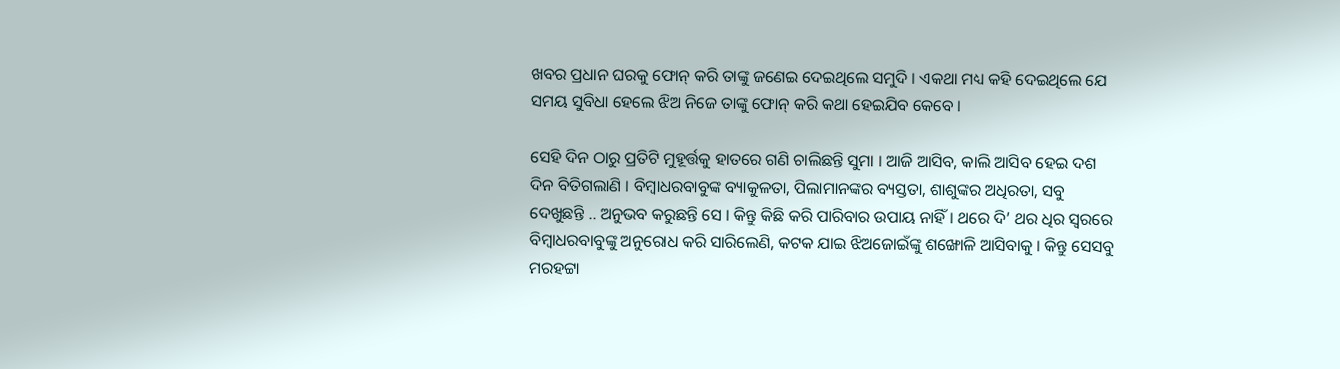ଖବର ପ୍ରଧାନ ଘରକୁ ଫୋନ୍ କରି ତାଙ୍କୁ ଜଣେଇ ଦେଇଥିଲେ ସମୁଦି । ଏକଥା ମଧ୍ୟ କହି ଦେଇଥିଲେ ଯେ ସମୟ ସୁବିଧା ହେଲେ ଝିଅ ନିଜେ ତାଙ୍କୁ ଫୋନ୍ କରି କଥା ହେଇଯିବ କେବେ ।

ସେହି ଦିନ ଠାରୁ ପ୍ରତିଟି ମୁହୂର୍ତ୍ତକୁ ହାତରେ ଗଣି ଚାଲିଛନ୍ତି ସୁମା । ଆଜି ଆସିବ, କାଲି ଆସିବ ହେଇ ଦଶ ଦିନ ବିତିଗଲାଣି । ବିମ୍ବାଧରବାବୁଙ୍କ ବ୍ୟାକୁଳତା, ପିଲାମାନଙ୍କର ବ୍ୟସ୍ତତା, ଶାଶୁଙ୍କର ଅଧିରତା, ସବୁ ଦେଖୁଛନ୍ତି .. ଅନୁଭବ କରୁଛନ୍ତି ସେ । କିନ୍ତୁ କିଛି କରି ପାରିବାର ଉପାୟ ନାହିଁ । ଥରେ ଦି’ ଥର ଧିର ସ୍ବରରେ ବିମ୍ବାଧରବାବୁଙ୍କୁ ଅନୁରୋଧ କରି ସାରିଲେଣି, କଟକ ଯାଇ ଝିଅଜୋଇଁଙ୍କୁ ଶଙ୍ଖୋଳି ଆସିବାକୁ । କିନ୍ତୁ ସେସବୁ ମରହଟ୍ଟା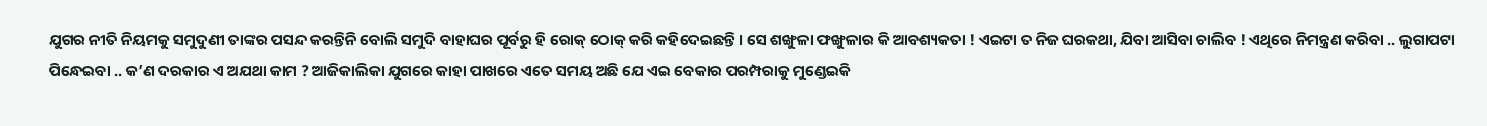ଯୁଗର ନୀତି ନିୟମକୁ ସମୁଦୁଣୀ ତାଙ୍କର ପସନ୍ଦ କରନ୍ତିନି ବୋଲି ସମୁଦି ବାହାଘର ପୂର୍ବରୁ ହି ରୋକ୍ ଠୋକ୍ କରି କହିଦେଇଛନ୍ତି । ସେ ଶଙ୍ଖୁଳା ଫଙ୍ଖୁଳାର କି ଆବଶ୍ୟକତା ! ଏଇଟା ତ ନିଜ ଘରକଥା, ଯିବା ଆସିବା ଚାଲିବ ! ଏଥିରେ ନିମନ୍ତ୍ରଣ କରିବା .. ଲୁଗାପଟା ପିନ୍ଧେଇବା .. କ’ଣ ଦରକାର ଏ ଅଯଥା କାମ ? ଆଜିକାଲିକା ଯୁଗରେ କାହା ପାଖରେ ଏତେ ସମୟ ଅଛି ଯେ ଏଇ ବେକାର ପରମ୍ପରାକୁ ମୁଣ୍ଡେଇକି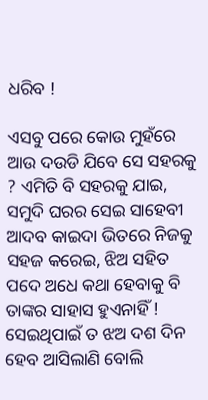ଧରିବ !

ଏସବୁ ପରେ କୋଉ ମୁହଁରେ ଆଉ ଦଉଡି ଯିବେ ସେ ସହରକୁ ? ଏମିତି ବି ସହରକୁ ଯାଇ, ସମୁଦି ଘରର ସେଇ ସାହେବୀ ଆଦବ କାଇଦା ଭିତରେ ନିଜକୁ ସହଜ କରେଇ, ଝିଅ ସହିତ ପଦେ ଅଧେ କଥା ହେବାକୁ ବି ତାଙ୍କର ସାହାସ ହୁଏନାହିଁ ! ସେଇଥିପାଇଁ ତ ଝଅ ଦଶ ଦିନ ହେବ ଆସିଲାଣି ବୋଲି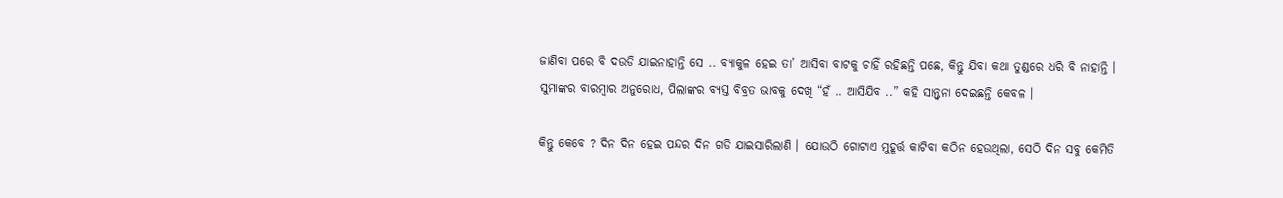ଜାଣିବା ପରେ ବି ଦଉଡି ଯାଇନାହାନ୍ତି ସେ .. ବ୍ୟାକୁଳ ହେଇ ତା’ ଆସିବା ବାଟକୁ ଚାହିଁ ରହିଛନ୍ତି ପଛେ, କିନ୍ତୁ ଯିବା କଥା ତୁଣ୍ଡରେ ଧରି ବି ନାହାନ୍ତି । ସୁମାଙ୍କର ବାରମ୍ବାର ଅନୁରୋଧ, ପିଲାଙ୍କର ବ୍ୟସ୍ତ ବିବ୍ରତ ଭାବକୁ ଦେଖି “ହଁ .. ଆସିଯିବ ..” କହି ସାନ୍ତ୍ବନା ଦେଇଛନ୍ତି କେବଳ ।

କିନ୍ତୁ କେବେ ? ଦିନ ଦିନ ହେଇ ପନ୍ଦର ଦିନ ଗଡି ଯାଇସାରିଲାଣି । ଯୋଉଠି ଗୋଟାଏ ମୁହୂର୍ତ୍ତ କାଟିବା କଠିନ ହେଉଥିଲା, ସେଠି ଦିନ ସବୁ କେମିତି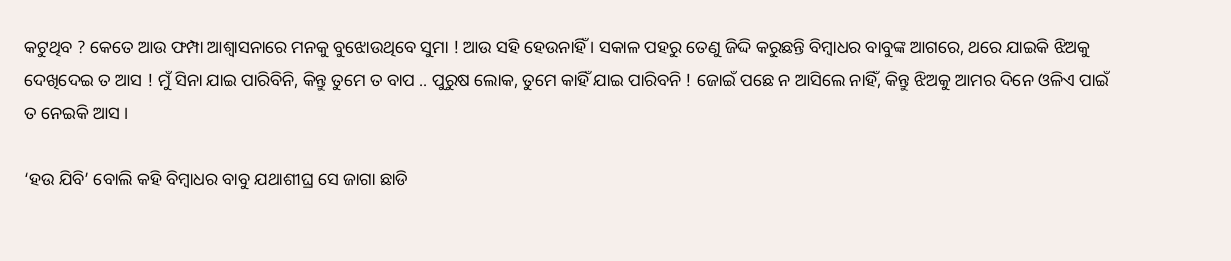କଟୁଥିବ ? କେତେ ଆଉ ଫମ୍ପା ଆଶ୍ବାସନାରେ ମନକୁ ବୁଝୋଉଥିବେ ସୁମା ! ଆଉ ସହି ହେଉନାହିଁ । ସକାଳ ପହରୁ ତେଣୁ ଜିଦ୍ଦି କରୁଛନ୍ତି ବିମ୍ବାଧର ବାବୁଙ୍କ ଆଗରେ, ଥରେ ଯାଇକି ଝିଅକୁ ଦେଖିଦେଇ ତ ଆସ ! ମୁଁ ସିନା ଯାଇ ପାରିବିନି, କିନ୍ତୁ ତୁମେ ତ ବାପ .. ପୁରୁଷ ଲୋକ, ତୁମେ କାହିଁ ଯାଇ ପାରିବନି ! ଜୋଇଁ ପଛେ ନ ଆସିଲେ ନାହିଁ, କିନ୍ତୁ ଝିଅକୁ ଆମର ଦିନେ ଓଳିଏ ପାଇଁ ତ ନେଇକି ଆସ ।

‘ହଉ ଯିବି’ ବୋଲି କହି ବିମ୍ବାଧର ବାବୁ ଯଥାଶୀଘ୍ର ସେ ଜାଗା ଛାଡି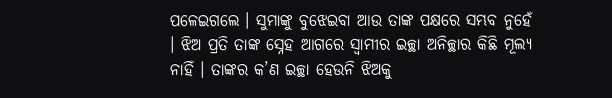ପଳେଇଗଲେ । ସୁମାଙ୍କୁ ବୁଝେଇବା ଆଉ ତାଙ୍କ ପକ୍ଷରେ ସମ୍ଭବ ନୁହେଁ । ଝିଅ ପ୍ରତି ତାଙ୍କ ସ୍ନେହ ଆଗରେ ସ୍ବାମୀର ଇଚ୍ଛା ଅନିଚ୍ଛାର କିଛି ମୂଲ୍ୟ ନାହିଁ । ତାଙ୍କର କ’ଣ ଇଚ୍ଛା ହେଉନି ଝିଅକୁ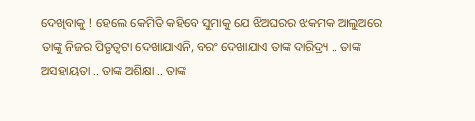ଦେଖିବାକୁ ! ହେଲେ କେମିତି କହିବେ ସୁମାକୁ ଯେ ଝିଅଘରର ଝକମକ ଆଲୁଅରେ ତାଙ୍କୁ ନିଜର ପିତୃତ୍ବଟା ଦେଖାଯାଏନି, ବରଂ ଦେଖାଯାଏ ତାଙ୍କ ଦାରିଦ୍ର୍ୟ .. ତାଙ୍କ ଅସହାୟତା .. ତାଙ୍କ ଅଶିକ୍ଷା .. ତାଙ୍କ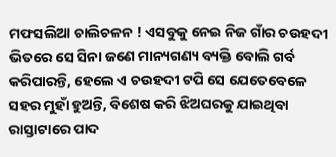ମଫସଲିଆ ଚାଲିଚଳନ ! ଏସବୁକୁ ନେଇ ନିଜ ଗାଁର ଚଉହଦୀ ଭିତରେ ସେ ସିନା ଜଣେ ମାନ୍ୟଗଣ୍ୟ ବ୍ୟକ୍ତି ବୋଲି ଗର୍ବ କରିପାରନ୍ତି, ହେଲେ ଏ ଚଉହଦୀ ଟପି ସେ ଯେତେବେଳେ ସହର ମୁହାଁ ହୁଅନ୍ତି, ବିଶେଷ କରି ଝିଅଘରକୁ ଯାଇଥିବା ରାସ୍ତାଟାରେ ପାଦ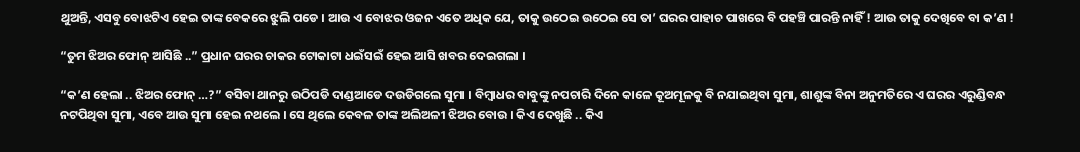ଥୁଅନ୍ତି, ଏସବୁ ବୋଝଟିଏ ହେଇ ତାଙ୍କ ବେକରେ ଝୁଲି ପଡେ । ଆଉ ଏ ବୋଝର ଓଜନ ଏତେ ଅଧିକ ଯେ, ତାକୁ ଉଠେଇ ଉଠେଇ ସେ ତା’ ଘରର ପାହାଚ ପାଖରେ ବି ପହଞ୍ଚି ପାରନ୍ତି ନାହିଁ ! ଆଉ ତାକୁ ଦେଖିବେ ବା କ’ଣ !

“ତୁମ ଝିଅର ଫୋନ୍ ଆସିଛି ..” ପ୍ରଧାନ ଘରର ଚାକର ଟୋକାଟା ଧଇଁସଇଁ ହେଇ ଆସି ଖବର ଦେଇଗଲା ।

“କ’ଣ ହେଲା .. ଝିଅର ଫୋନ୍ …?” ବସିବା ଥାନରୁ ଉଠିପଡି ଦାଣ୍ଡଆଡେ ଦଉଡିଗଲେ ସୁମା । ବିମ୍ବାଧର ବାବୁଙ୍କୁ ନପଚାରି ଦିନେ କାଳେ କୂଅମୂଳକୁ ବି ନଯାଇଥିବା ସୁମା, ଶାଶୁଙ୍କ ବିନା ଅନୁମତିରେ ଏ ଘରର ଏରୁଣ୍ଡିବନ୍ଧ ନଟପିଥିବା ସୁମା, ଏବେ ଆଉ ସୁମା ହେଇ ନଥଲେ । ସେ ଥିଲେ କେବଳ ତାଙ୍କ ଅଲିଅଳୀ ଝିଅର ବୋଉ । କିଏ ଦେଖୁଛି .. କିଏ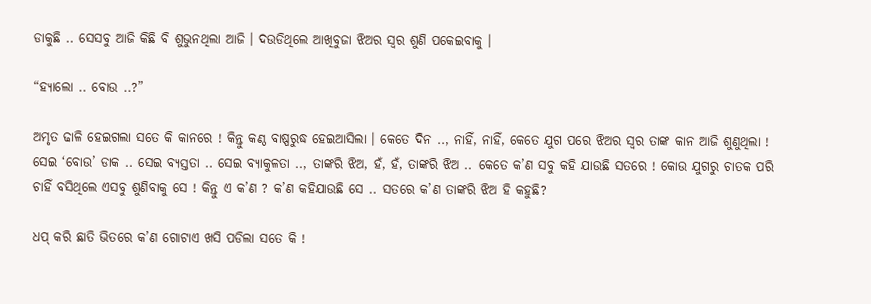ଡାକୁଛି .. ସେସବୁ ଆଜି କିଛି ବି ଶୁଭୁନଥିଲା ଆଜି । ଦଉଡିଥିଲେ ଆଖିବୁଜା ଝିଅର ସ୍ବର ଶୁଣି ପକେଇବାକୁ ।

“ହ୍ୟାଲୋ .. ବୋଉ ..?”

ଅମୃତ ଢାଳି ହେଇଗଲା ସତେ କି କାନରେ ! କିନ୍ତୁ କଣ୍ଠ ବାଷ୍ପରୁଦ୍ଧ ହେଇଆସିଲା । କେତେ ଦିନ .., ନାହିଁ, ନାହିଁ, କେତେ ଯୁଗ ପରେ ଝିଅର ସ୍ବର ତାଙ୍କ କାନ ଆଜି ଶୁଣୁଥିଲା ! ସେଇ ‘ବୋଉ’ ଡାକ .. ସେଇ ବ୍ୟସ୍ତତା .. ସେଇ ବ୍ୟାକୁଳତା .., ତାଙ୍କରି ଝିଅ, ହଁ, ହଁ, ତାଙ୍କରି ଝିଅ .. କେତେ କ’ଣ ସବୁ କହି ଯାଉଛି ସତରେ ! କୋଉ ଯୁଗରୁ ଚାତକ ପରି ଚାହିଁ ବସିଥିଲେ ଏସବୁ ଶୁଣିବାକୁ ସେ ! କିନ୍ତୁ ଏ କ’ଣ ? କ’ଣ କହିଯାଉଛି ସେ .. ସତରେ କ’ଣ ତାଙ୍କରି ଝିଅ ହି କହୁଛି?

ଧପ୍ କରି ଛାତି ଭିତରେ କ’ଣ ଗୋଟାଏ ଖସି ପଡିଲା ସତେ କି !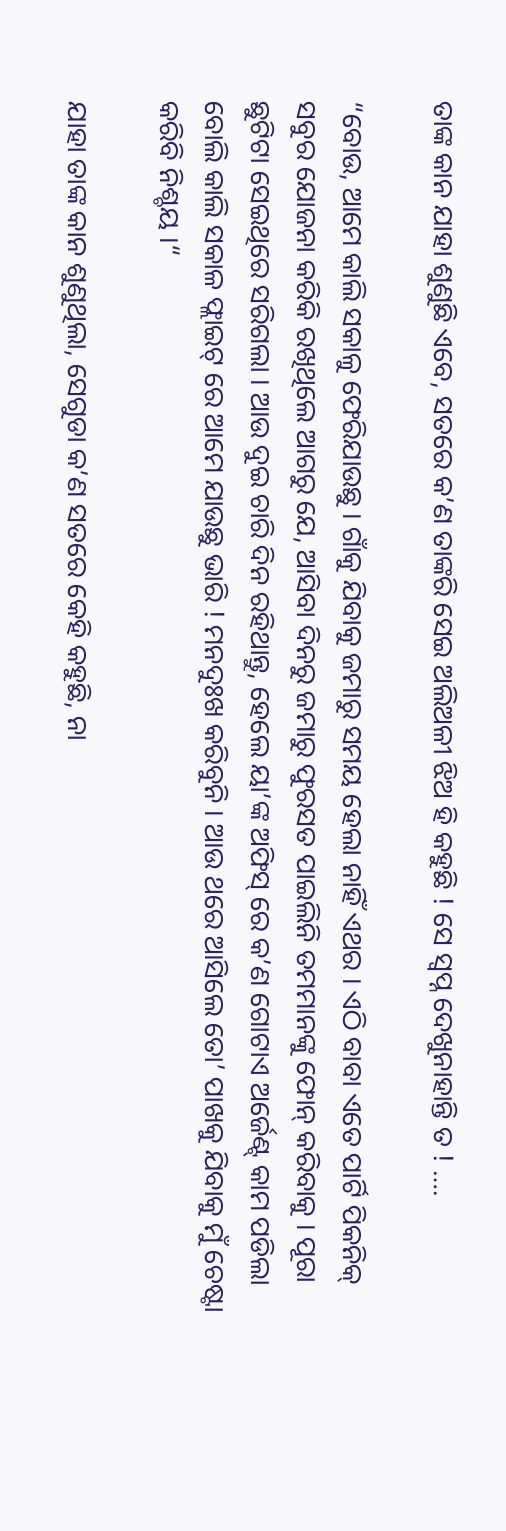ତାଙ୍କ କାନ ଯାହା ଶୁଣୁଛି ଏବେ, ସତରେ କ’ଣ ତାଙ୍କରି ସେଇ ଅଲିଅଳୀ ଝିଅ ହି କହୁଛି ! ସେ ସ୍ବପ୍ନ ଦେଖୁନାହାନ୍ତି ତ ! ….

“ବୋଉ, ଆମେ କାଲି ସକାଳୁ ଫେରିଯାଉଛୁ । ଗାଁକୁ ଯିବାକୁ ଜମାରୁ ସମୟ ହେଲା ନାହିଁ ଏଥର । ଏଠି ବାବା ଏତେ ପାର୍ଟି ପିକନିକ୍ ସବୁର ଯୋଜନା କରିକି ରଖିଥିଲେ ଆଗରୁ ଯେ, ଆସିବା ଦିନରୁ ଜମାରୁ ଫୁରସତ ପାଇଲିନି ତମମାନଙ୍କୁ ଫୋନ୍ କରିବାକୁ । ପୂରା ଛୁଟିଟା ସେଇଥିରେ ସରିଗଲା । ଆଉ ଦୁଇ ଚାରି ଦିନ ରହିଥାନ୍ତୁ, ହେଲେ ୟା’ଙ୍କ ଅଫିସ୍ ରେ କ’ଣ ଗୋଟାଏ ଅର୍ଜେଣ୍ଟ୍ କାମ ପଡିଲା ବୋଲି କାଲି ସକାଳ ଫ୍ଲାଇଟ୍ ରେ ଆମେ ଯାଉଛୁ ଭାରି ! ମନଦୁଃଖ କରିବୁନି । ଆଉ ଥରେ ଆସିଲେ ତୋ’ ପାଖକୁ ଯିବାକୁ ମୁଁ ଚେଷ୍ଟା କରିବି ନିଶ୍ଚୟ ।“

ଯାହା ତାଙ୍କ କାନ ଶୁଣୁଥିଲା, ସେଗୁଡା କ’ଣ ସତରେ କେହି କହୁଛି, ନା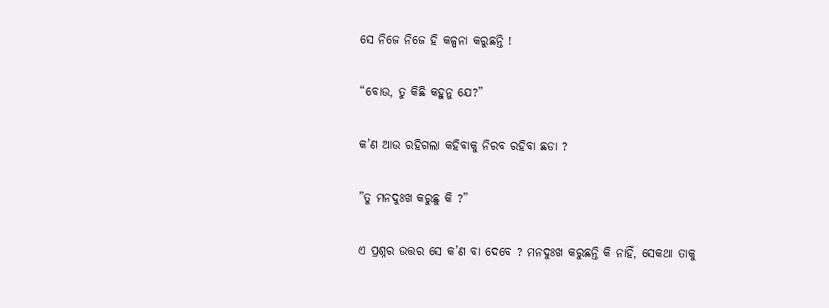ସେ ନିଜେ ନିଜେ ହି କଳ୍ପନା କରୁଛନ୍ତି !

“ବୋଉ, ତୁ କିଛି କହୁନୁ ଯେ?”

କ’ଣ ଆଉ ରହିଗଲା କହିବାକୁ ନିରବ ରହିବା ଛଡା ?

”ତୁ ମନଦୁଃଖ କରୁଛୁ କି ?”

ଏ ପ୍ରଶ୍ନର ଉତ୍ତର ସେ କ’ଣ ବା ଦେବେ ? ମନଦୁଃଖ କରୁଛନ୍ତି କି ନାହିଁ, ସେକଥା ତାକୁ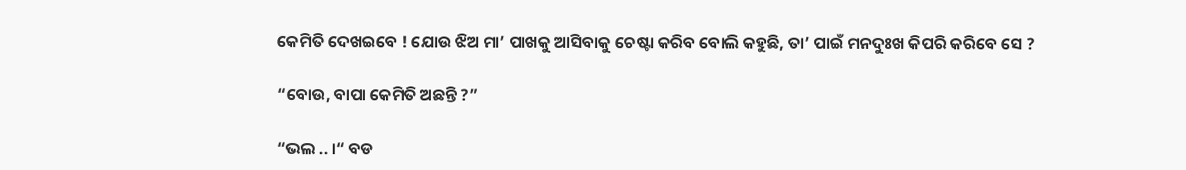କେମିତି ଦେଖଇବେ ! ଯୋଉ ଝିଅ ମା’ ପାଖକୁ ଆସିବାକୁ ଚେଷ୍ଟା କରିବ ବୋଲି କହୁଛି, ତା’ ପାଇଁ ମନଦୁଃଖ କିପରି କରିବେ ସେ ?

“ବୋଉ, ବାପା କେମିତି ଅଛନ୍ତି ?”

“ଭଲ .. ।“ ବଡ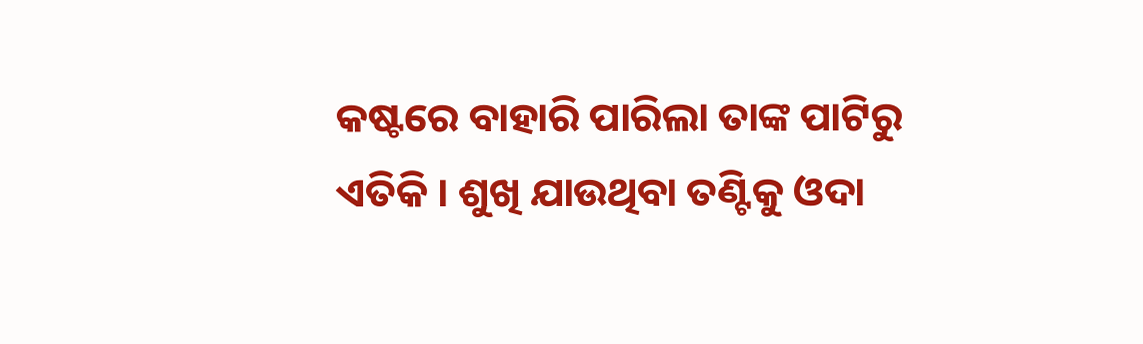କଷ୍ଟରେ ବାହାରି ପାରିଲା ତାଙ୍କ ପାଟିରୁ ଏତିକି । ଶୁଖି ଯାଉଥିବା ତଣ୍ଟିକୁ ଓଦା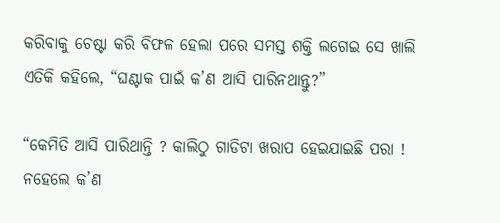କରିବାକୁ ଚେଷ୍ଟା କରି ବିଫଳ ହେଲା ପରେ ସମସ୍ତ ଶକ୍ତି ଲଗେଇ ସେ ଖାଲି ଏତିକି କହିଲେ, “ଘଣ୍ଟାକ ପାଇଁ କ’ଣ ଆସି ପାରିନଥାନ୍ତୁ?”

“କେମିତି ଆସି ପାରିଥାନ୍ତି ? କାଲିଠୁ ଗାଡିଟା ଖରାପ ହେଇଯାଇଛି ପରା ! ନହେଲେ କ’ଣ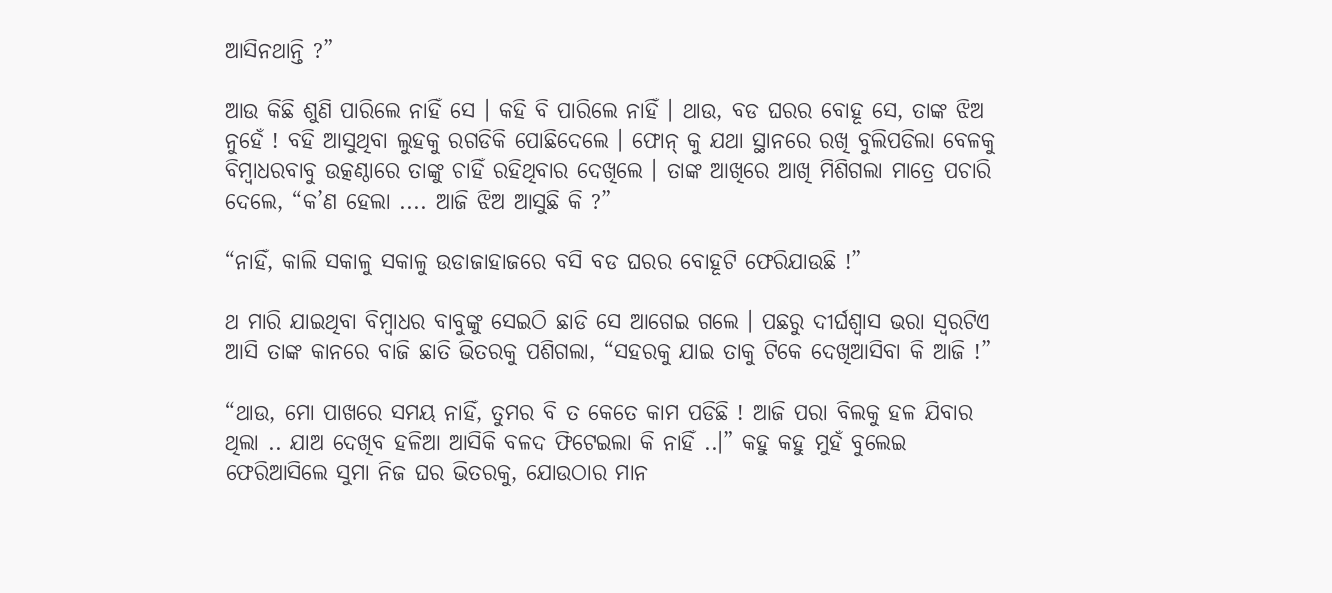ଆସିନଥାନ୍ତି ?”

ଆଉ କିଛି ଶୁଣି ପାରିଲେ ନାହିଁ ସେ । କହି ବି ପାରିଲେ ନାହିଁ । ଥାଉ, ବଡ ଘରର ବୋହୂ ସେ, ତାଙ୍କ ଝିଅ ନୁହେଁ ! ବହି ଆସୁଥିବା ଲୁହକୁ ରଗଡିକି ପୋଛିଦେଲେ । ଫୋନ୍ କୁ ଯଥା ସ୍ଥାନରେ ରଖି ବୁଲିପଡିଲା ବେଳକୁ ବିମ୍ବାଧରବାବୁ ଉତ୍କଣ୍ଠାରେ ତାଙ୍କୁ ଚାହିଁ ରହିଥିବାର ଦେଖିଲେ । ତାଙ୍କ ଆଖିରେ ଆଖି ମିଶିଗଲା ମାତ୍ରେ ପଚାରି ଦେଲେ, “କ’ଣ ହେଲା .... ଆଜି ଝିଅ ଆସୁଛି କି ?”

“ନାହିଁ, କାଲି ସକାଳୁ ସକାଳୁ ଉଡାଜାହାଜରେ ବସି ବଡ ଘରର ବୋହୂଟି ଫେରିଯାଉଛି !”

ଥ ମାରି ଯାଇଥିବା ବିମ୍ବାଧର ବାବୁଙ୍କୁ ସେଇଠି ଛାଡି ସେ ଆଗେଇ ଗଲେ । ପଛରୁ ଦୀର୍ଘଶ୍ବାସ ଭରା ସ୍ବରଟିଏ ଆସି ତାଙ୍କ କାନରେ ବାଜି ଛାତି ଭିତରକୁ ପଶିଗଲା, “ସହରକୁ ଯାଇ ତାକୁ ଟିକେ ଦେଖିଆସିବା କି ଆଜି !”

“ଥାଉ, ମୋ ପାଖରେ ସମୟ ନାହିଁ, ତୁମର ବି ତ କେତେ କାମ ପଡିଛି ! ଆଜି ପରା ବିଲକୁ ହଳ ଯିବାର ଥିଲା .. ଯାଅ ଦେଖିବ ହଳିଆ ଆସିକି ବଳଦ ଫିଟେଇଲା କି ନାହିଁ ..।” କହୁ କହୁ ମୁହଁ ବୁଲେଇ ଫେରିଆସିଲେ ସୁମା ନିଜ ଘର ଭିତରକୁ, ଯୋଉଠାର ମାନ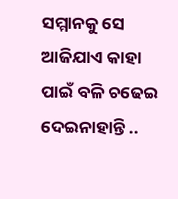ସମ୍ମାନକୁ ସେ ଆଜିଯାଏ କାହା ପାଇଁ ବଳି ଚଢେଇ ଦେଇନାହାନ୍ତି ..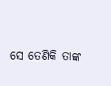ସେ ତେଣିକି ତାଙ୍କ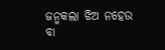ଜନ୍ମକଲା ଝିଅ ନହେଉ ବା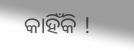କାହିଁକି !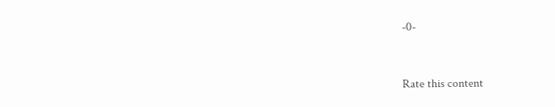-0-


Rate this content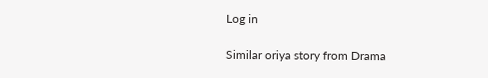Log in

Similar oriya story from Drama